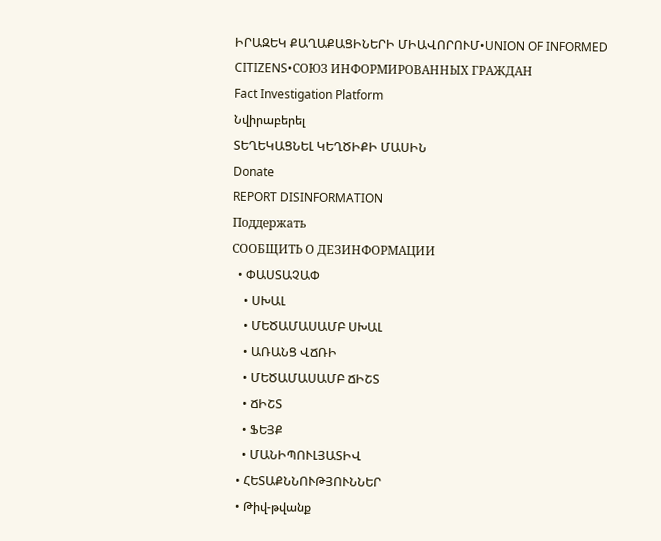ԻՐԱԶԵԿ ՔԱՂԱՔԱՑԻՆԵՐԻ ՄԻԱՎՈՐՈՒՄ•UNION OF INFORMED CITIZENS•СОЮЗ ИНФОРМИРОВАННЫХ ГРАЖДАН
Fact Investigation Platform
Նվիրաբերել
ՏԵՂԵԿԱՑՆԵԼ ԿԵՂԾԻՔԻ ՄԱՍԻՆ
Donate
REPORT DISINFORMATION
Поддержать
СООБЩИТЬ О ДЕЗИНФОРМАЦИИ
  • ՓԱՍՏԱՉԱՓ
    • ՍԽԱԼ
    • ՄԵԾԱՄԱՍԱՄԲ ՍԽԱԼ
    • ԱՌԱՆՑ ՎՃՌԻ
    • ՄԵԾԱՄԱՍԱՄԲ ՃԻՇՏ
    • ՃԻՇՏ
    • ՖԵՅՔ
    • ՄԱՆԻՊՈՒԼՅԱՏԻՎ
  • ՀԵՏԱՔՆՆՈՒԹՅՈՒՆՆԵՐ
  • Թիվ-թվանք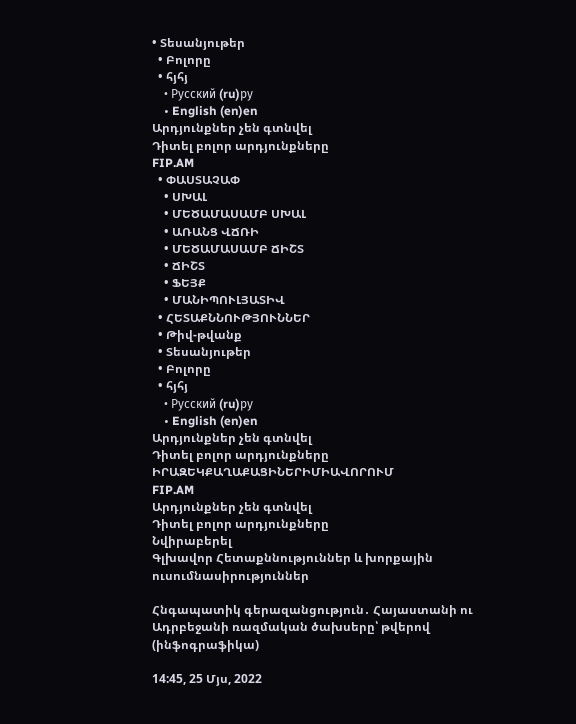• Տեսանյութեր
  • Բոլորը
  • հյհյ
    • Русский (ru)ру
    • English (en)en
Արդյունքներ չեն գտնվել
Դիտել բոլոր արդյունքները
FIP.AM
  • ՓԱՍՏԱՉԱՓ
    • ՍԽԱԼ
    • ՄԵԾԱՄԱՍԱՄԲ ՍԽԱԼ
    • ԱՌԱՆՑ ՎՃՌԻ
    • ՄԵԾԱՄԱՍԱՄԲ ՃԻՇՏ
    • ՃԻՇՏ
    • ՖԵՅՔ
    • ՄԱՆԻՊՈՒԼՅԱՏԻՎ
  • ՀԵՏԱՔՆՆՈՒԹՅՈՒՆՆԵՐ
  • Թիվ-թվանք
  • Տեսանյութեր
  • Բոլորը
  • հյհյ
    • Русский (ru)ру
    • English (en)en
Արդյունքներ չեն գտնվել
Դիտել բոլոր արդյունքները
ԻՐԱԶԵԿՔԱՂԱՔԱՑԻՆԵՐԻՄԻԱՎՈՐՈՒՄ
FIP.AM
Արդյունքներ չեն գտնվել
Դիտել բոլոր արդյունքները
Նվիրաբերել
Գլխավոր Հետաքննություններ և խորքային ուսումնասիրություններ

Հնգապատիկ գերազանցություն․ Հայաստանի ու Ադրբեջանի ռազմական ծախսերը՝ թվերով (ինֆոգրաֆիկա)

14:45, 25 Մյս, 2022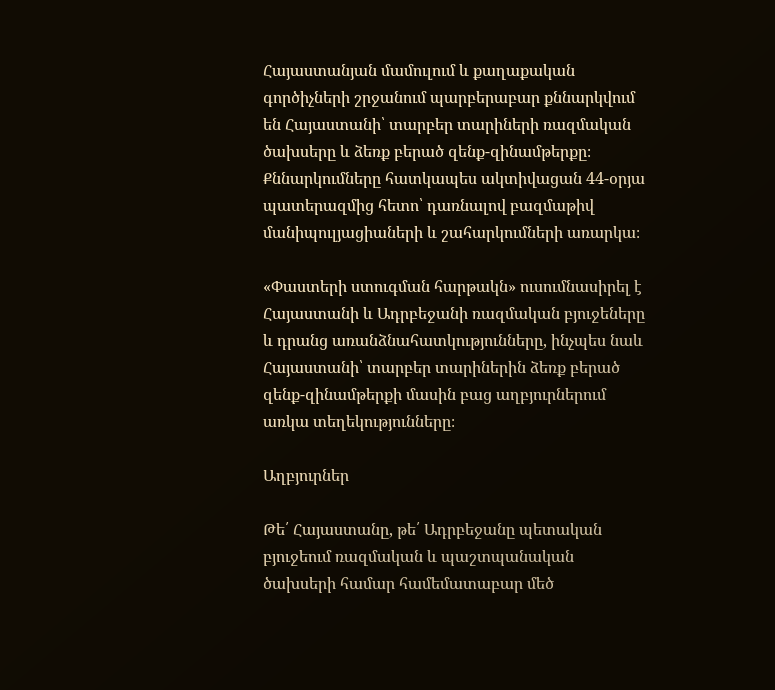Հայաստանյան մամուլում և քաղաքական գործիչների շրջանում պարբերաբար քննարկվում են Հայաստանի՝ տարբեր տարիների ռազմական ծախսերը և ձեռք բերած զենք-զինամթերքը։ Քննարկումները հատկապես ակտիվացան 44-օրյա պատերազմից հետո՝ դառնալով բազմաթիվ մանիպուլյացիաների և շահարկումների առարկա։

«Փաստերի ստուգման հարթակն» ուսումնասիրել է Հայաստանի և Ադրբեջանի ռազմական բյուջեները և դրանց առանձնահատկությունները, ինչպես նաև Հայաստանի՝ տարբեր տարիներին ձեռք բերած զենք-զինամթերքի մասին բաց աղբյուրներում առկա տեղեկությունները։

Աղբյուրներ

Թե՛ Հայաստանը, թե՛ Ադրբեջանը պետական բյուջեում ռազմական և պաշտպանական ծախսերի համար համեմատաբար մեծ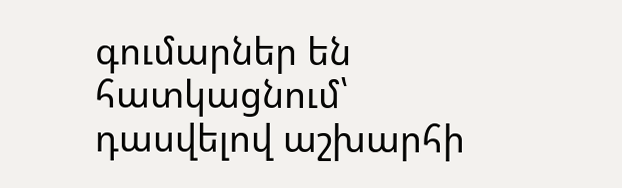գումարներ են հատկացնում՝ դասվելով աշխարհի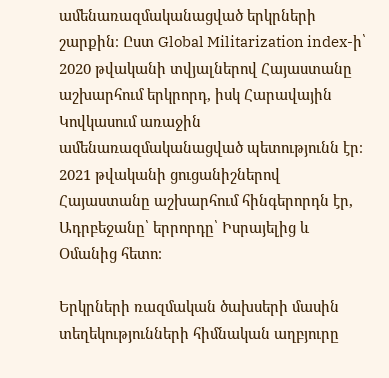ամենառազմականացված երկրների շարքին։ Ըստ Global Militarization index-ի՝ 2020 թվականի տվյալներով Հայաստանը աշխարհում երկրորդ, իսկ Հարավային Կովկասում առաջին ամենառազմականացված պետությունն էր։ 2021 թվականի ցուցանիշներով Հայաստանը աշխարհում հինգերորդն էր, Ադրբեջանը՝ երրորդը՝ Իսրայելից և Օմանից հետո։

Երկրների ռազմական ծախսերի մասին տեղեկությունների հիմնական աղբյուրը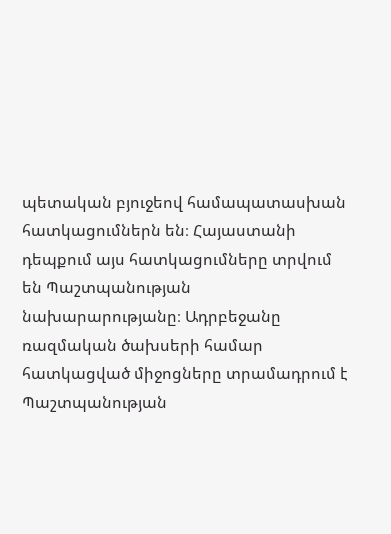պետական բյուջեով համապատասխան հատկացումներն են։ Հայաստանի դեպքում այս հատկացումները տրվում են Պաշտպանության նախարարությանը։ Ադրբեջանը ռազմական ծախսերի համար հատկացված միջոցները տրամադրում է  Պաշտպանության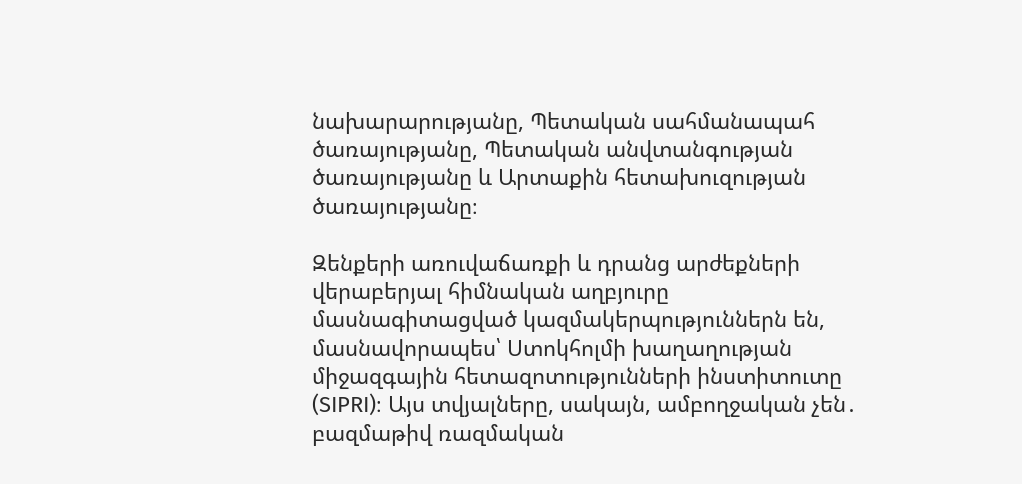նախարարությանը, Պետական սահմանապահ ծառայությանը, Պետական անվտանգության ծառայությանը և Արտաքին հետախուզության ծառայությանը։

Զենքերի առուվաճառքի և դրանց արժեքների վերաբերյալ հիմնական աղբյուրը մասնագիտացված կազմակերպություններն են, մասնավորապես՝ Ստոկհոլմի խաղաղության միջազգային հետազոտությունների ինստիտուտը (SIPRI)։ Այս տվյալները, սակայն, ամբողջական չեն․ բազմաթիվ ռազմական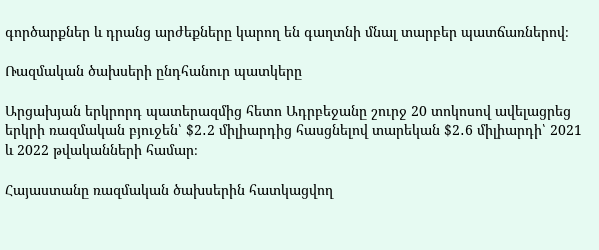գործարքներ և դրանց արժեքները կարող են գաղտնի մնալ տարբեր պատճառներով։

Ռազմական ծախսերի ընդհանուր պատկերը

Արցախյան երկրորդ պատերազմից հետո Ադրբեջանը շուրջ 20 տոկոսով ավելացրեց երկրի ռազմական բյուջեն՝ $2․2 միլիարդից հասցնելով տարեկան $2․6 միլիարդի՝ 2021 և 2022 թվականների համար։

Հայաստանը ռազմական ծախսերին հատկացվող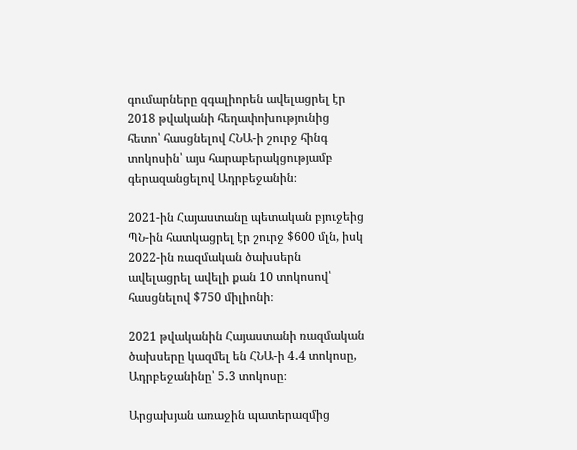գումարները զգալիորեն ավելացրել էր 2018 թվականի հեղափոխությունից հետո՝ հասցնելով ՀՆԱ-ի շուրջ հինգ տոկոսին՝ այս հարաբերակցությամբ գերազանցելով Ադրբեջանին։

2021-ին Հայաստանը պետական բյուջեից ՊՆ-ին հատկացրել էր շուրջ $600 մլն, իսկ 2022-ին ռազմական ծախսերն ավելացրել ավելի քան 10 տոկոսով՝ հասցնելով $750 միլիոնի։

2021 թվականին Հայաստանի ռազմական ծախսերը կազմել են ՀՆԱ-ի 4․4 տոկոսը, Ադրբեջանինը՝ 5․3 տոկոսը։

Արցախյան առաջին պատերազմից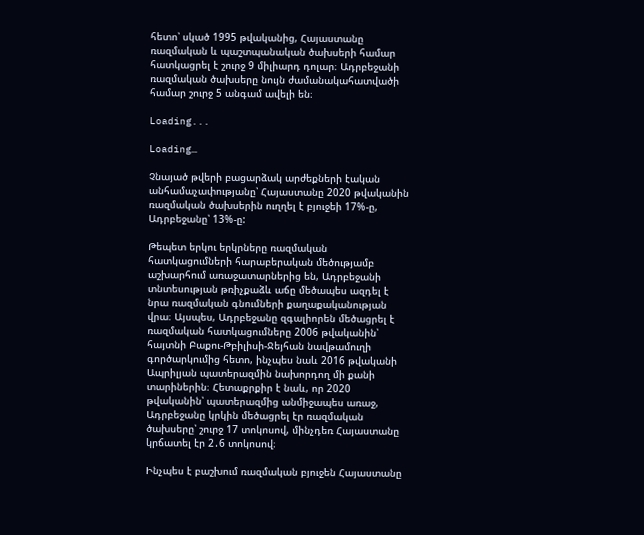հետո՝ սկած 1995 թվականից, Հայաստանը ռազմական և պաշտպանական ծախսերի համար հատկացրել է շուրջ 9 միլիարդ դոլար։ Ադրբեջանի ռազմական ծախսերը նույն ժամանակահատվածի համար շուրջ 5 անգամ ավելի են։

Loading...

Loading…

Չնայած թվերի բացարձակ արժեքների էական անհամաչափությանը՝ Հայաստանը 2020 թվականին ռազմական ծախսերին ուղղել է բյուջեի 17%-ը, Ադրբեջանը՝ 13%-ը:

Թեպետ երկու երկրները ռազմական հատկացումների հարաբերական մեծությամբ աշխարհում առաջատարներից են, Ադրբեջանի տնտեսության թռիչքաձև աճը մեծապես ազդել է նրա ռազմական գնումների քաղաքականության վրա։ Այսպես, Ադրբեջանը զգալիորեն մեծացրել է ռազմական հատկացումները 2006 թվականին՝ հայտնի Բաքու-Թբիլիսի-Ջեյհան նավթամուղի գործարկումից հետո, ինչպես նաև 2016 թվականի Ապրիլյան պատերազմին նախորդող մի քանի տարիներին։ Հետաքրքիր է նաև, որ 2020 թվականին՝ պատերազմից անմիջապես առաջ, Ադրբեջանը կրկին մեծացրել էր ռազմական ծախսերը՝ շուրջ 17 տոկոսով, մինչդեռ Հայաստանը կրճատել էր 2․6 տոկոսով։

Ինչպես է բաշխում ռազմական բյուջեն Հայաստանը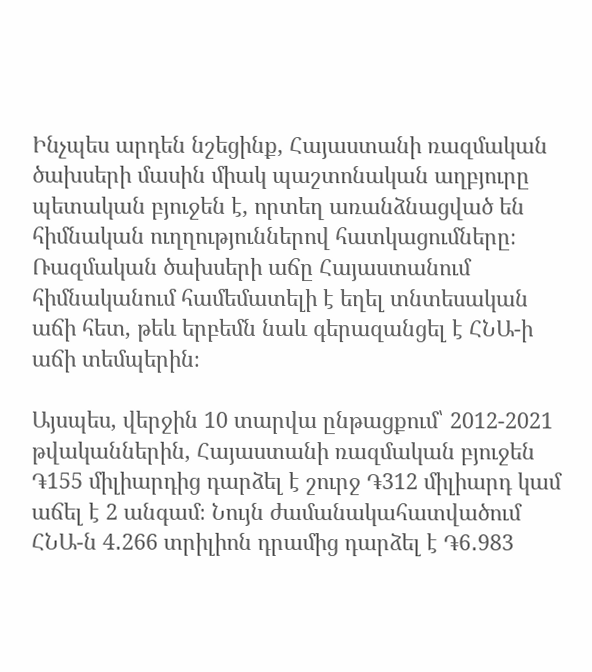Ինչպես արդեն նշեցինք, Հայաստանի ռազմական ծախսերի մասին միակ պաշտոնական աղբյուրը պետական բյուջեն է, որտեղ առանձնացված են հիմնական ուղղություններով հատկացումները։ Ռազմական ծախսերի աճը Հայաստանում հիմնականում համեմատելի է եղել տնտեսական աճի հետ, թեև երբեմն նաև գերազանցել է ՀՆԱ-ի աճի տեմպերին։

Այսպես, վերջին 10 տարվա ընթացքում՝ 2012-2021 թվականներին, Հայաստանի ռազմական բյուջեն ֏155 միլիարդից դարձել է շուրջ ֏312 միլիարդ կամ աճել է 2 անգամ։ Նույն ժամանակահատվածում ՀՆԱ-ն 4․266 տրիլիոն դրամից դարձել է ֏6․983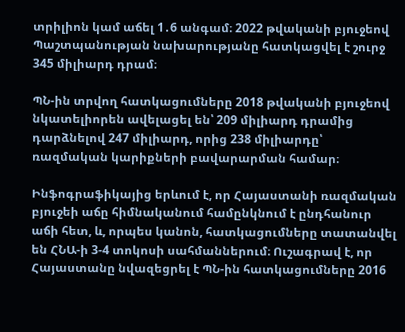տրիլիոն կամ աճել 1․6 անգամ։ 2022 թվականի բյուջեով Պաշտպանության նախարությանը հատկացվել է շուրջ 345 միլիարդ դրամ։

ՊՆ-ին տրվող հատկացումները 2018 թվականի բյուջեով նկատելիորեն ավելացել են՝ 209 միլիարդ դրամից դարձնելով 247 միլիարդ, որից 238 միլիարդը՝ ռազմական կարիքների բավարարման համար։

Ինֆոգրաֆիկայից երևում է, որ Հայաստանի ռազմական բյուջեի աճը հիմնականում համընկնում է ընդհանուր աճի հետ, և, որպես կանոն, հատկացումները տատանվել են ՀՆԱ-ի 3-4 տոկոսի սահմաններում։ Ուշագրավ է, որ Հայաստանը նվազեցրել է ՊՆ-ին հատկացումները 2016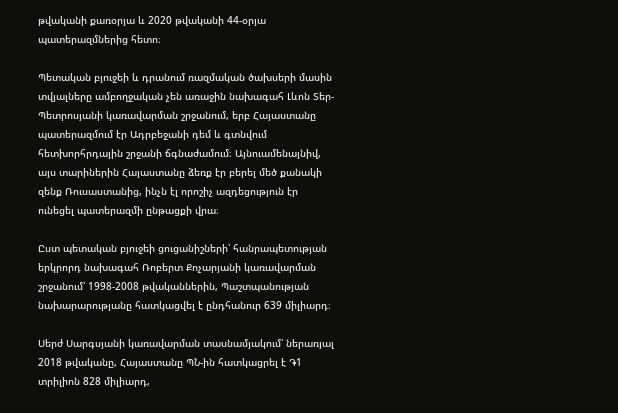թվականի քառօրյա և 2020 թվականի 44-օրյա պատերազմներից հետո։

Պետական բյուջեի և դրանում ռազմական ծախսերի մասին տվյալները ամբողջական չեն առաջին նախագահ Լևոն Տեր-Պետրոսյանի կառավարման շրջանում, երբ Հայաստանը պատերազմում էր Ադրբեջանի դեմ և գտնվում հետխորհրդային շրջանի ճգնաժամում։ Այնուամենայնիվ, այս տարիներին Հայաստանը ձեռք էր բերել մեծ քանակի զենք Ռուսաստանից, ինչն էլ որոշիչ ազդեցություն էր ունեցել պատերազմի ընթացքի վրա։

Ըստ պետական բյուջեի ցուցանիշների՝ հանրապետության երկրորդ նախագահ Ռոբերտ Քոչարյանի կառավարման շրջանում՝ 1998-2008 թվականներին, Պաշտպանության նախարարությանը հատկացվել է ընդհանուր 639 միլիարդ։

Սերժ Սարգսյանի կառավարման տասնամյակում՝ ներառյալ 2018 թվականը, Հայաստանը ՊՆ-ին հատկացրել է ֏1 տրիլիոն 828 միլիարդ,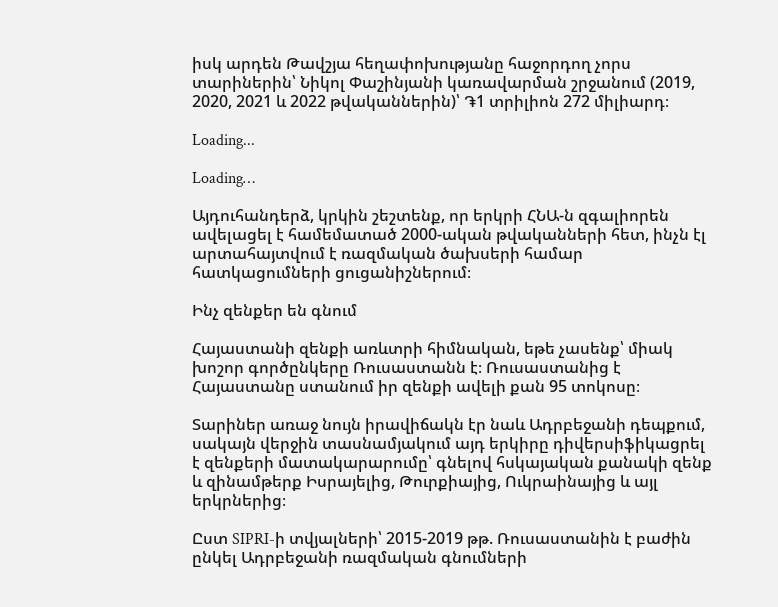իսկ արդեն Թավշյա հեղափոխությանը հաջորդող չորս տարիներին՝ Նիկոլ Փաշինյանի կառավարման շրջանում (2019, 2020, 2021 և 2022 թվականներին)՝ ֏1 տրիլիոն 272 միլիարդ։

Loading...

Loading…

Այդուհանդերձ, կրկին շեշտենք, որ երկրի ՀՆԱ-ն զգալիորեն ավելացել է համեմատած 2000-ական թվականների հետ, ինչն էլ արտահայտվում է ռազմական ծախսերի համար հատկացումների ցուցանիշներում։

Ինչ զենքեր են գնում

Հայաստանի զենքի առևտրի հիմնական, եթե չասենք՝ միակ խոշոր գործընկերը Ռուսաստանն է։ Ռուսաստանից է Հայաստանը ստանում իր զենքի ավելի քան 95 տոկոսը։

Տարիներ առաջ նույն իրավիճակն էր նաև Ադրբեջանի դեպքում, սակայն վերջին տասնամյակում այդ երկիրը դիվերսիֆիկացրել է զենքերի մատակարարումը՝ գնելով հսկայական քանակի զենք և զինամթերք Իսրայելից, Թուրքիայից, Ուկրաինայից և այլ երկրներից։

Ըստ SIPRI-ի տվյալների՝ 2015-2019 թթ. Ռուսաստանին է բաժին ընկել Ադրբեջանի ռազմական գնումների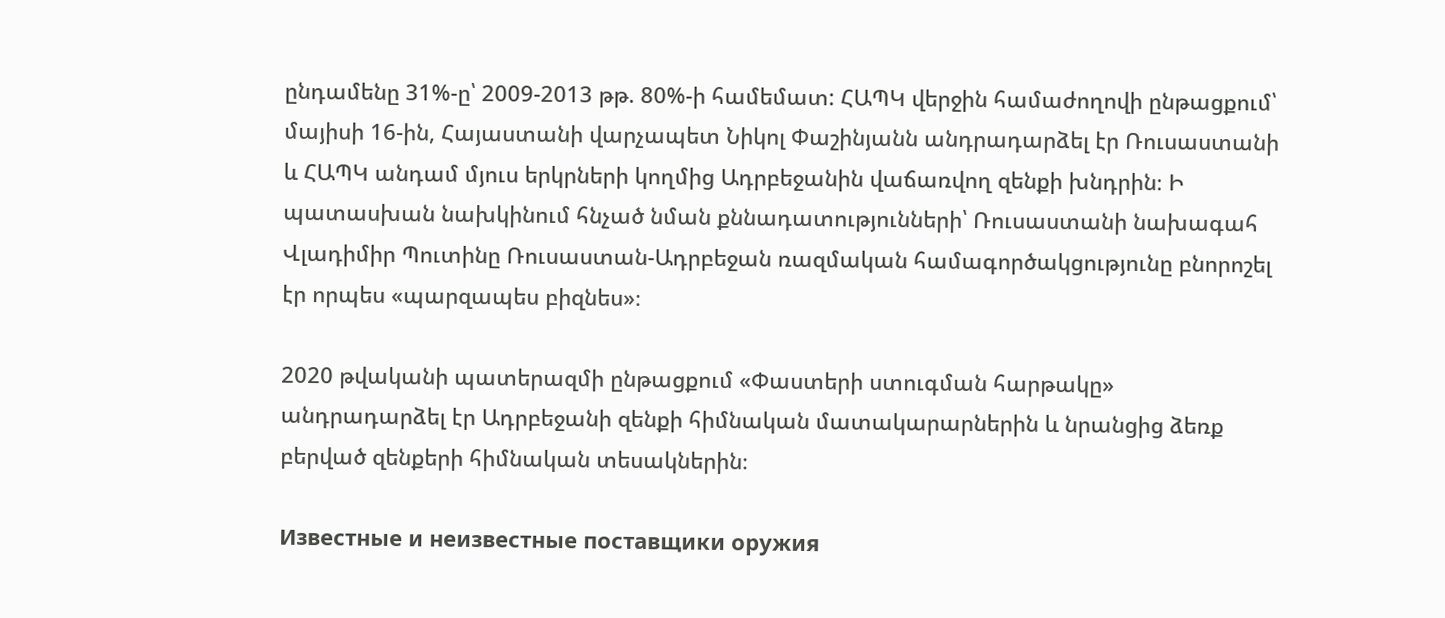ընդամենը 31%-ը՝ 2009-2013 թթ. 80%-ի համեմատ: ՀԱՊԿ վերջին համաժողովի ընթացքում՝ մայիսի 16-ին, Հայաստանի վարչապետ Նիկոլ Փաշինյանն անդրադարձել էր Ռուսաստանի և ՀԱՊԿ անդամ մյուս երկրների կողմից Ադրբեջանին վաճառվող զենքի խնդրին։ Ի պատասխան նախկինում հնչած նման քննադատությունների՝ Ռուսաստանի նախագահ Վլադիմիր Պուտինը Ռուսաստան-Ադրբեջան ռազմական համագործակցությունը բնորոշել էր որպես «պարզապես բիզնես»։

2020 թվականի պատերազմի ընթացքում «Փաստերի ստուգման հարթակը» անդրադարձել էր Ադրբեջանի զենքի հիմնական մատակարարներին և նրանցից ձեռք բերված զենքերի հիմնական տեսակներին։

Известные и неизвестные поставщики оружия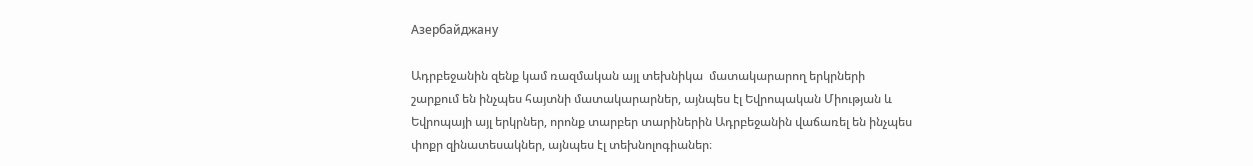Азербайджану

Ադրբեջանին զենք կամ ռազմական այլ տեխնիկա  մատակարարող երկրների շարքում են ինչպես հայտնի մատակարարներ, այնպես էլ Եվրոպական Միության և Եվրոպայի այլ երկրներ, որոնք տարբեր տարիներին Ադրբեջանին վաճառել են ինչպես փոքր զինատեսակներ, այնպես էլ տեխնոլոգիաներ։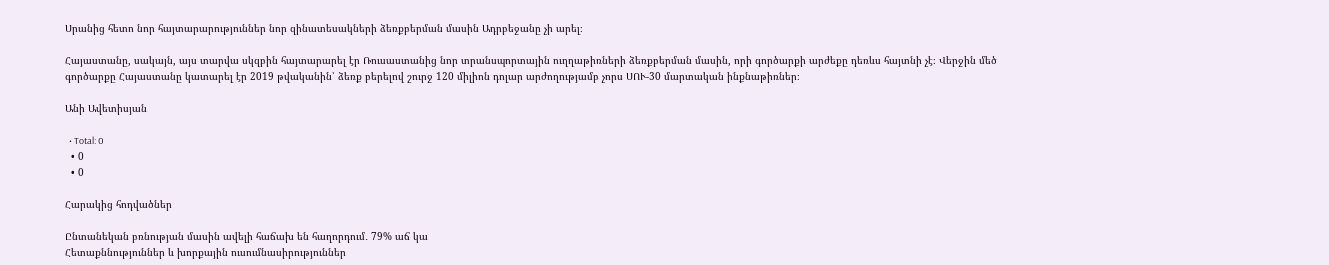Սրանից հետո նոր հայտարարություններ նոր զինատեսակների ձեռքբերման մասին Ադրբեջանը չի արել։

Հայաստանը, սակայն, այս տարվա սկզբին հայտարարել էր Ռուսաստանից նոր տրանսպորտային ուղղաթիռների ձեռքբերման մասին, որի գործարքի արժեքը դեռևս հայտնի չէ։ Վերջին մեծ գործարքը Հայաստանը կատարել էր 2019 թվականին՝ ձեռք բերելով շուրջ 120 միլիոն դոլար արժողությամբ չորս ՍՈՒ-30 մարտական ինքնաթիռներ։

Անի Ավետիսյան

  • Total: 0
  • 0
  • 0

Հարակից հոդվածներ

Ընտանեկան բռնության մասին ավելի հաճախ են հաղորդում․ 79% աճ կա
Հետաքննություններ և խորքային ուսումնասիրություններ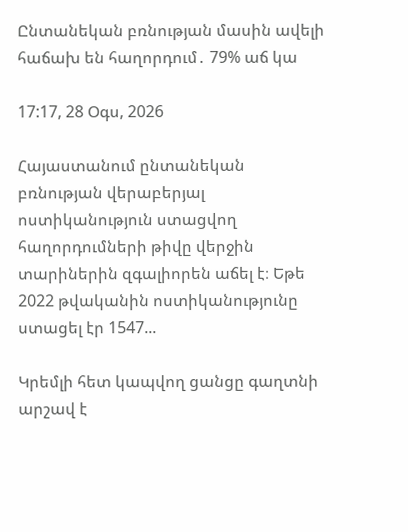Ընտանեկան բռնության մասին ավելի հաճախ են հաղորդում․ 79% աճ կա

17:17, 28 Օգս, 2026

Հայաստանում ընտանեկան բռնության վերաբերյալ ոստիկանություն ստացվող հաղորդումների թիվը վերջին տարիներին զգալիորեն աճել է։ Եթե 2022 թվականին ոստիկանությունը ստացել էր 1547...

Կրեմլի հետ կապվող ցանցը գաղտնի արշավ է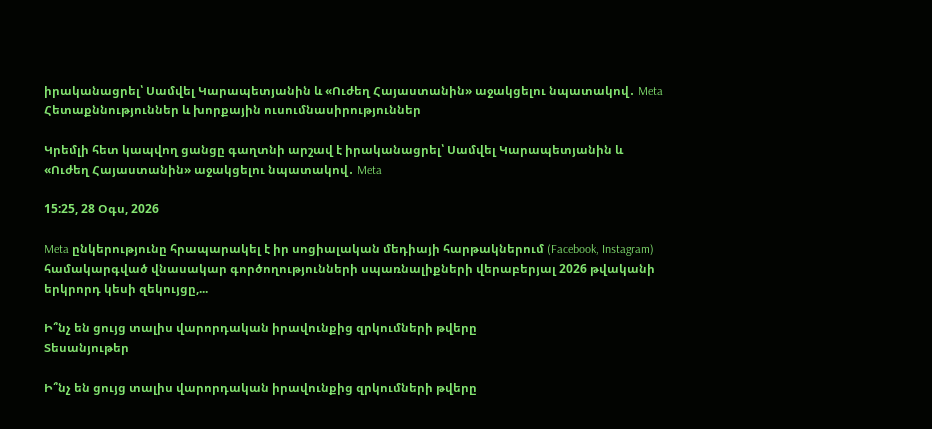իրականացրել՝ Սամվել Կարապետյանին և «Ուժեղ Հայաստանին» աջակցելու նպատակով․ Meta
Հետաքննություններ և խորքային ուսումնասիրություններ

Կրեմլի հետ կապվող ցանցը գաղտնի արշավ է իրականացրել՝ Սամվել Կարապետյանին և «Ուժեղ Հայաստանին» աջակցելու նպատակով․ Meta

15:25, 28 Օգս, 2026

Meta ընկերությունը հրապարակել է իր սոցիալական մեդիայի հարթակներում (Facebook, Instagram) համակարգված վնասակար գործողությունների սպառնալիքների վերաբերյալ 2026 թվականի երկրորդ կեսի զեկույցը,...

Ի՞նչ են ցույց տալիս վարորդական իրավունքից զրկումների թվերը
Տեսանյութեր

Ի՞նչ են ցույց տալիս վարորդական իրավունքից զրկումների թվերը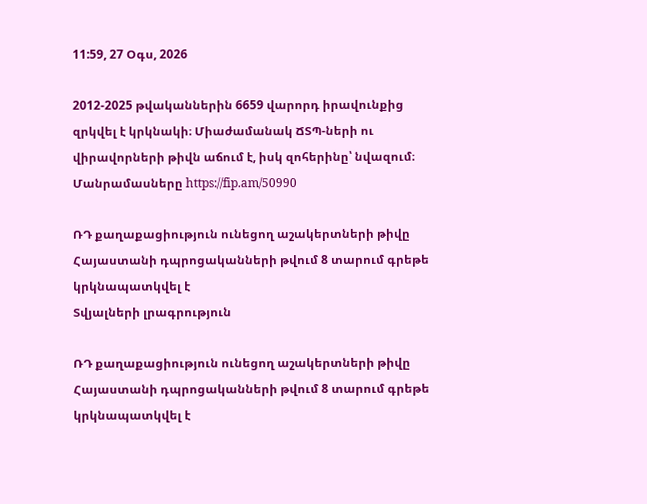11:59, 27 Օգս, 2026

2012-2025 թվականներին 6659 վարորդ իրավունքից զրկվել է կրկնակի։ Միաժամանակ ՃՏՊ-ների ու վիրավորների թիվն աճում է, իսկ զոհերինը՝ նվազում։ Մանրամասները https://fip.am/50990

ՌԴ քաղաքացիություն ունեցող աշակերտների թիվը Հայաստանի դպրոցականների թվում 8 տարում գրեթե կրկնապատկվել է
Տվյալների լրագրություն

ՌԴ քաղաքացիություն ունեցող աշակերտների թիվը Հայաստանի դպրոցականների թվում 8 տարում գրեթե կրկնապատկվել է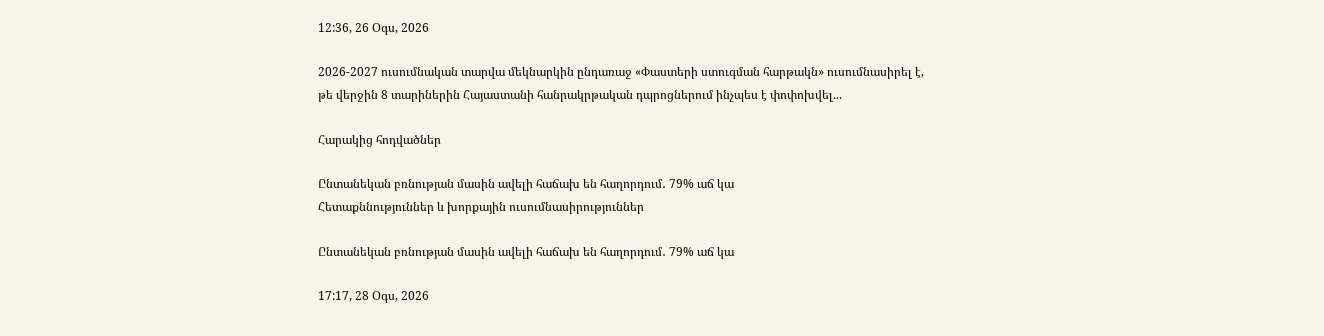12:36, 26 Օգս, 2026

2026-2027 ուսումնական տարվա մեկնարկին ընդառաջ «Փաստերի ստուգման հարթակն» ուսումնասիրել է, թե վերջին 8 տարիներին Հայաստանի հանրակրթական դպրոցներում ինչպես է փոփոխվել...

Հարակից հոդվածներ

Ընտանեկան բռնության մասին ավելի հաճախ են հաղորդում․ 79% աճ կա
Հետաքննություններ և խորքային ուսումնասիրություններ

Ընտանեկան բռնության մասին ավելի հաճախ են հաղորդում․ 79% աճ կա

17:17, 28 Օգս, 2026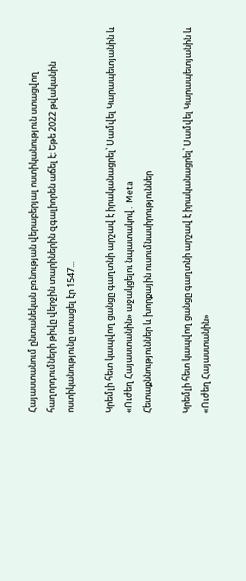Հայաստանում ընտանեկան բռնության վերաբերյալ ոստիկանություն ստացվող հաղորդումների թիվը վերջին տարիներին զգալիորեն աճել է։ Եթե 2022 թվականին ոստիկանությունը ստացել էր 1547...

Կրեմլի հետ կապվող ցանցը գաղտնի արշավ է իրականացրել՝ Սամվել Կարապետյանին և «Ուժեղ Հայաստանին» աջակցելու նպատակով․ Meta
Հետաքննություններ և խորքային ուսումնասիրություններ

Կրեմլի հետ կապվող ցանցը գաղտնի արշավ է իրականացրել՝ Սամվել Կարապետյանին և «Ուժեղ Հայաստանին»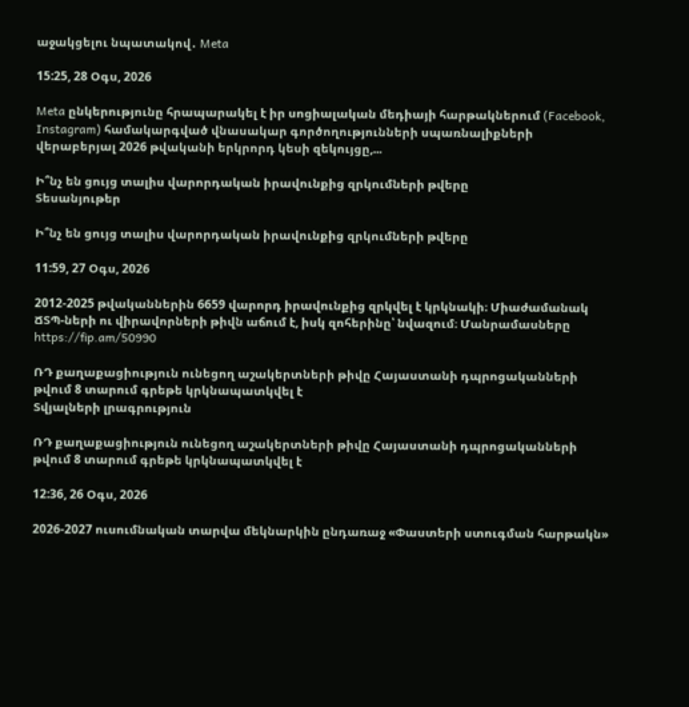աջակցելու նպատակով․ Meta

15:25, 28 Օգս, 2026

Meta ընկերությունը հրապարակել է իր սոցիալական մեդիայի հարթակներում (Facebook, Instagram) համակարգված վնասակար գործողությունների սպառնալիքների վերաբերյալ 2026 թվականի երկրորդ կեսի զեկույցը,...

Ի՞նչ են ցույց տալիս վարորդական իրավունքից զրկումների թվերը
Տեսանյութեր

Ի՞նչ են ցույց տալիս վարորդական իրավունքից զրկումների թվերը

11:59, 27 Օգս, 2026

2012-2025 թվականներին 6659 վարորդ իրավունքից զրկվել է կրկնակի։ Միաժամանակ ՃՏՊ-ների ու վիրավորների թիվն աճում է, իսկ զոհերինը՝ նվազում։ Մանրամասները https://fip.am/50990

ՌԴ քաղաքացիություն ունեցող աշակերտների թիվը Հայաստանի դպրոցականների թվում 8 տարում գրեթե կրկնապատկվել է
Տվյալների լրագրություն

ՌԴ քաղաքացիություն ունեցող աշակերտների թիվը Հայաստանի դպրոցականների թվում 8 տարում գրեթե կրկնապատկվել է

12:36, 26 Օգս, 2026

2026-2027 ուսումնական տարվա մեկնարկին ընդառաջ «Փաստերի ստուգման հարթակն»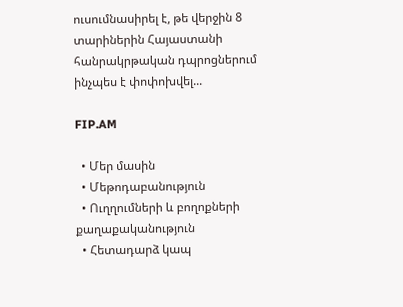ուսումնասիրել է, թե վերջին 8 տարիներին Հայաստանի հանրակրթական դպրոցներում ինչպես է փոփոխվել...

FIP.AM

  • Մեր մասին
  • Մեթոդաբանություն
  • Ուղղումների և բողոքների քաղաքականություն
  • Հետադարձ կապ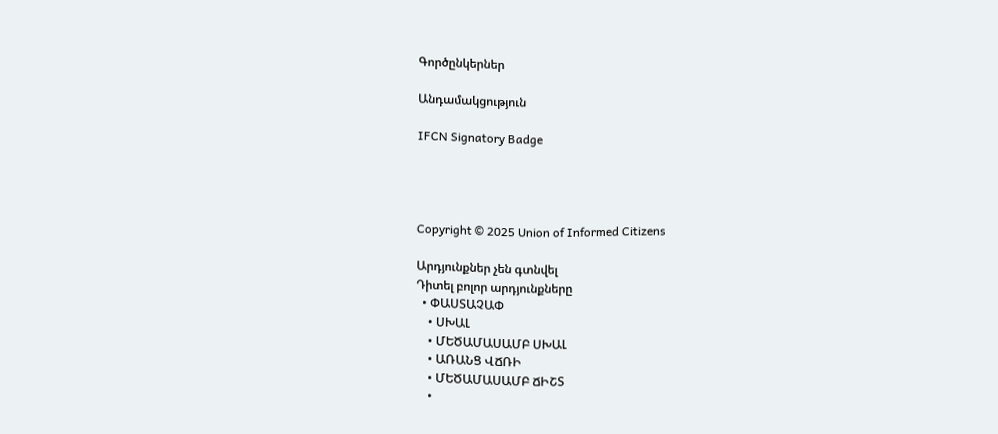Գործընկերներ

Անդամակցություն

IFCN Signatory Badge




Copyright © 2025 Union of Informed Citizens

Արդյունքներ չեն գտնվել
Դիտել բոլոր արդյունքները
  • ՓԱՍՏԱՉԱՓ
    • ՍԽԱԼ
    • ՄԵԾԱՄԱՍԱՄԲ ՍԽԱԼ
    • ԱՌԱՆՑ ՎՃՌԻ
    • ՄԵԾԱՄԱՍԱՄԲ ՃԻՇՏ
    •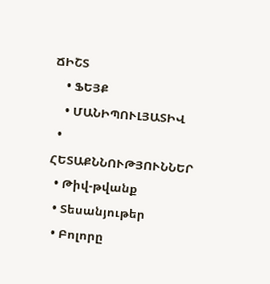ՃԻՇՏ
    • ՖԵՅՔ
    • ՄԱՆԻՊՈՒԼՅԱՏԻՎ
  • ՀԵՏԱՔՆՆՈՒԹՅՈՒՆՆԵՐ
  • Թիվ-թվանք
  • Տեսանյութեր
  • Բոլորը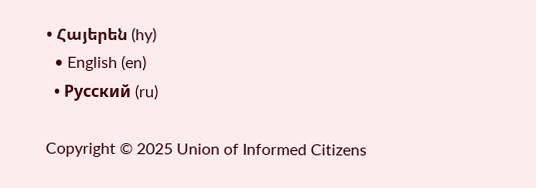• Հայերեն (hy)
  • English (en)
  • Русский (ru)

Copyright © 2025 Union of Informed Citizens